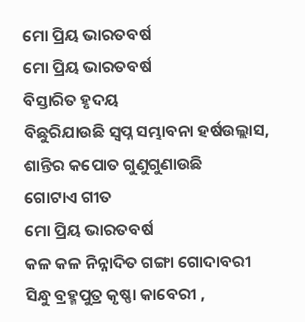ମୋ ପ୍ରିୟ ଭାରତବର୍ଷ
ମୋ ପ୍ରିୟ ଭାରତବର୍ଷ
ବିସ୍ତାରିତ ହୃଦୟ
ବିଛୁରିଯାଉଛି ସ୍ବପ୍ନ ସମ୍ଭାବନା ହର୍ଷଉଲ୍ଲାସ,
ଶାନ୍ତିର କପୋତ ଗୁଣୁଗୁଣାଉଛି
ଗୋଟାଏ ଗୀତ
ମୋ ପ୍ରିୟ ଭାରତବର୍ଷ
କଳ କଳ ନିନ୍ନାଦିତ ଗଙ୍ଗା ଗୋଦାବରୀ
ସିନ୍ଧୁ ବ୍ରହ୍ମପୁତ୍ର କୃଷ୍ଣା କାବେରୀ ,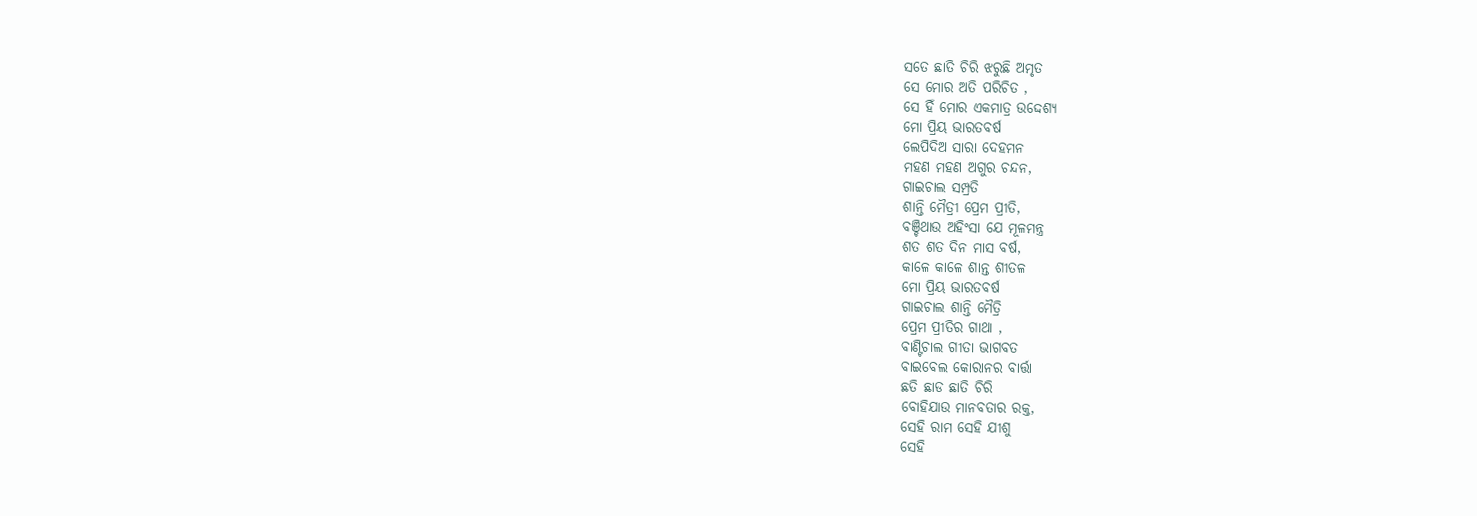ସତେ ଛାତି ଚିରି ଝରୁଛି ଅମୃତ
ସେ ମୋର ଅତି ପରିଚିତ ,
ସେ ହିଁ ମୋର ଏକମାତ୍ର ଉଦ୍ଦେଶ୍ୟ
ମୋ ପ୍ରିୟ ଭାରତବର୍ଷ
ଲେପିଦିଅ ସାରା ଦେହମନ
ମହଣ ମହଣ ଅଗୁର ଚନ୍ଦନ,
ଗାଇଚାଲ ସମ୍ପ୍ରତି
ଶାନ୍ତି ମୈତ୍ରୀ ପ୍ରେମ ପ୍ରୀତି,
ବଞ୍ଚିଥାଉ ଅହିଂସା ଯେ ମୂଳମନ୍ତ୍ର
ଶତ ଶତ ଦିନ ମାସ ବର୍ଷ,
କାଳେ କାଳେ ଶାନ୍ତ ଶୀତଳ
ମୋ ପ୍ରିୟ ଭାରତବର୍ଷ
ଗାଇଚାଲ ଶାନ୍ତି ମୈତ୍ରି
ପ୍ରେମ ପ୍ରୀତିର ଗାଥା ,
ବାଣ୍ଟିଚାଲ ଗୀତା ଭାଗବତ
ବାଇବେଲ କୋରାନର ବାର୍ତ୍ତା
ଛତି ଛାଡ ଛାତି ଚିରି
ବୋହିଯାଉ ମାନବତାର ରକ୍ତ,
ସେହି ରାମ ସେହି ଯୀଶୁ
ସେହି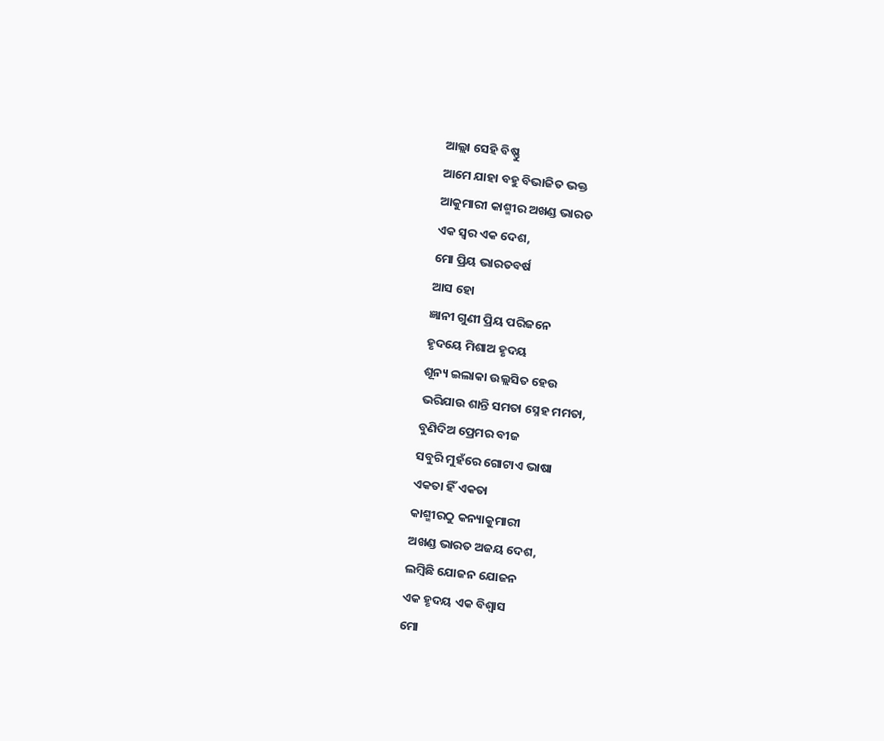ଆଲ୍ଲା ସେହି ବିଷ୍ଣୁ
ଆମେ ଯାହା ବହୁ ବିଭାଜିତ ଭକ୍ତ
ଆକୁମାରୀ କାଶ୍ମୀର ଅଖଣ୍ଡ ଭାରତ
ଏକ ସ୍ବର ଏକ ଦେଶ,
ମୋ ପ୍ରିୟ ଭାରତବର୍ଷ
ଆସ ହୋ
ଜ୍ଞାନୀ ଗୁଣୀ ପ୍ରିୟ ପରିଜନେ
ହୃଦୟେ ମିଶାଅ ହୃଦୟ
ଶୂନ୍ୟ ଇଲାକା ଉଲ୍ଲସିତ ହେଉ
ଭରିଯାଉ ଶାନ୍ତି ସମତା ସ୍ନେହ ମମତା,
ବୁଣିଦିଅ ପ୍ରେମର ବୀଜ
ସବୁରି ମୁହଁରେ ଗୋଟାଏ ଭାଷା
ଏକତା ହିଁ ଏକତା
କାଶ୍ମୀରଠୁ କନ୍ୟାକୁମାରୀ
ଅଖଣ୍ଡ ଭାରତ ଅଜୟ ଦେଶ,
ଲମ୍ବିଛି ଯୋଜନ ଯୋଜନ
ଏକ ହୃଦୟ ଏକ ବିଶ୍ବାସ
ମୋ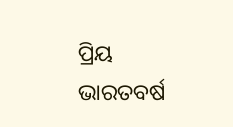ପ୍ରିୟ ଭାରତବର୍ଷ